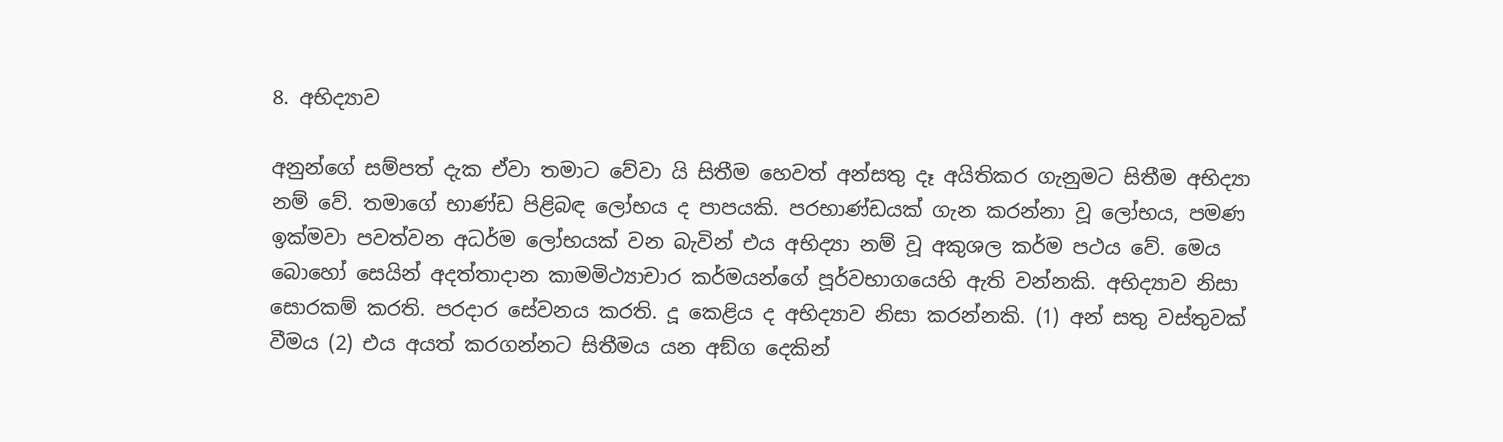8. අභිද්‍යාව

අනුන්ගේ සම්පත් දැක ඒවා තමාට වේවා යි සිතීම හෙවත් අන්සතු දෑ අයිතිකර ගැනුමට සිතීම අභිද්‍යා නම් වේ. තමාගේ භාණ්ඩ පිළිබඳ ලෝභය ද පාපයකි. පරභාණ්ඩයක් ගැන කරන්නා වූ ලෝභය, පමණ ඉක්මවා පවත්වන අධර්ම ලෝභයක් වන බැවින් එය අභිද්‍යා නම් වූ අකුශල කර්ම පථය වේ. මෙය බොහෝ සෙයින් අදත්තාදාන කාමමිථ්‍යාචාර කර්මයන්ගේ පූර්වභාගයෙහි ඇති වන්නකි. අභිද්‍යාව නිසා සොරකම් කරති. පරදාර සේවනය කරති. දූ කෙළිය ද අභිද්‍යාව නිසා කරන්නකි. (1) අන් සතු වස්තුවක් වීමය (2) එය අයත් කරගන්නට සිතීමය යන අඞ්ග දෙකින්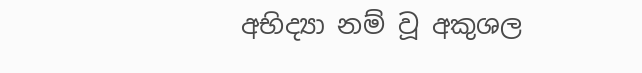අභිද්‍යා නම් වූ අකුශල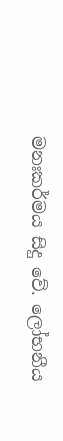මනඃකර්මය සිදු වේ. ලෝභනීය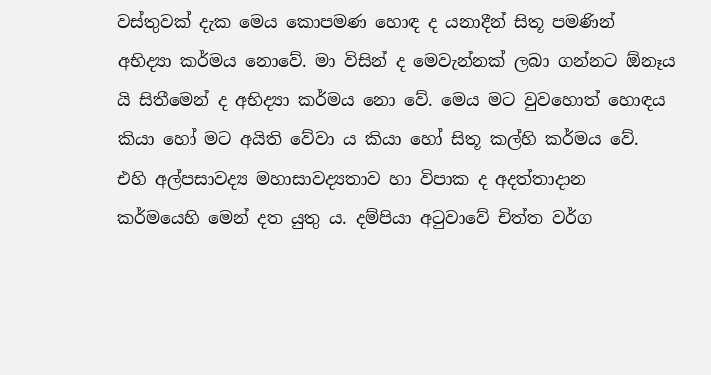වස්තුවක් දැක මෙය කොපමණ හොඳ ද යනාදීන් සිතූ පමණින් අභිද්‍යා කර්මය නොවේ. මා විසින් ද මෙවැන්නක් ලබා ගන්නට ඕනෑය යි සිතීමෙන් ද අභිද්‍යා කර්මය නො වේ. මෙය මට වුවහොත් හොඳය කියා හෝ මට අයිති වේවා ය කියා හෝ සිතූ කල්හි කර්මය වේ. එහි අල්පසාවද්‍ය මහාසාවද්‍යතාව හා විපාක ද අදත්තාදාන කර්මයෙහි මෙන් දත යුතු ය. දම්පියා අටුවාවේ චිත්ත වර්ග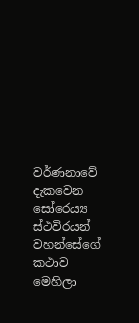වර්ණනාවේ දැකවෙන සෝරෙය්‍ය ස්ථවිරයන් වහන්සේගේ කථාව මෙහිලා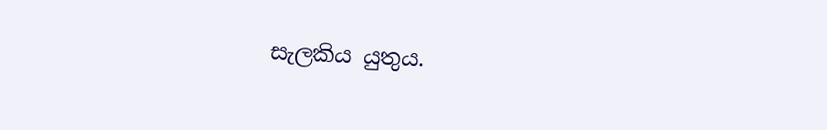සැලකිය යුතුය.